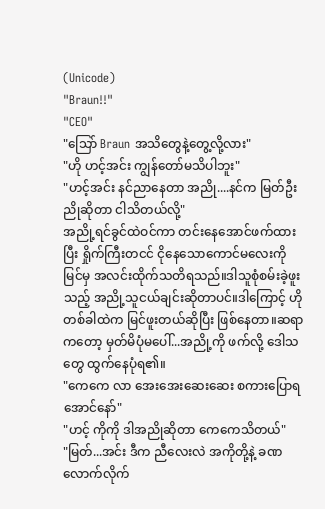(Unicode)
"Braun!!"
"CEO"
"သြော် Braun အသိတွေနဲ့တွေ့လို့လား"
"ဟို ဟင့်အင်း ကျွန်တော်မသိပါဘူး"
"ဟင့်အင်း နင်ညာနေတာ အညို....နင်က မြတ်ဦးညိုဆိုတာ ငါသိတယ်လို့"
အညို့ရင်ခွင်ထဲဝင်ကာ တင်းနေအောင်ဖက်ထားပြီး ရှိုက်ကြီးတငင် ငိုနေသောကောင်မလေးကို မြင်မှ အလင်းထိုက်သတိရသည်။ဒါသူစုံစမ်းခဲ့ဖူးသည့် အညို့သူငယ်ချင်းဆိုတာပင်။ဒါကြောင့် ဟိုတစ်ခါထဲက မြင်ဖူးတယ်ဆိုပြီး ဖြစ်နေတာ။ဆရာကတော့ မှတ်မိပုံမပေါ်...အညို့ကို ဖက်လို့ ဒေါသတွေ ထွက်နေပုံရ၏။
"ကေကေ လာ အေးအေးဆေးဆေး စကားပြောရအောင်နော်"
"ဟင့် ကိုကို ဒါအညိုဆိုတာ ကေကေသိတယ်"
"မြတ်...အင်း ဒီက ညီလေးလဲ အကိုတို့နဲ့ ခဏလောက်လိုက်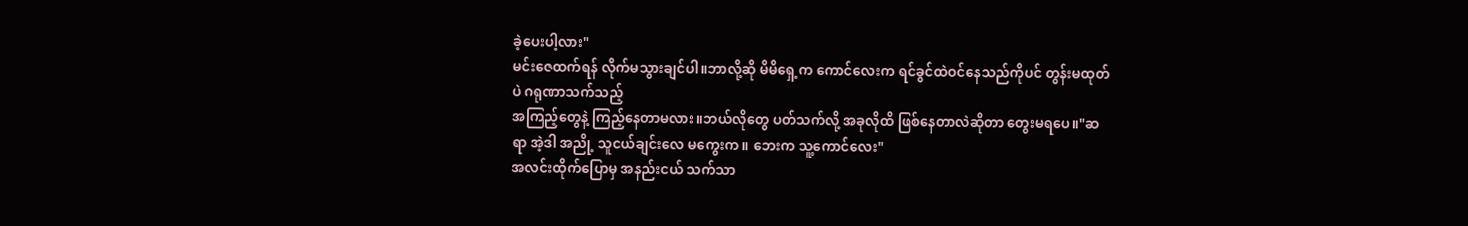ခဲ့ပေးပါ့လား"
မင်းဇေထက်ရန် လိုက်မသွားချင်ပါ။ဘာလို့ဆို မိမိရှေ့က ကောင်လေးက ရင်ခွင်ထဲဝင်နေသည်ကိုပင် တွန်းမထုတ်ပဲ ဂရုဏာသက်သည့်
အကြည့်တွေနဲ့ ကြည့်နေတာမလား။ဘယ်လိုတွေ ပတ်သက်လို့ အခုလိုထိ ဖြစ်နေတာလဲဆိုတာ တွေးမရပေ။"ဆရာ အဲ့ဒါ အညို့ သူငယ်ချင်းလေ မကွေးက။ ဘေးက သူ့ကောင်လေး"
အလင်းထိုက်ပြောမှ အနည်းငယ် သက်သာ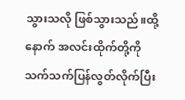သွားသလို ဖြစ်သွားသည်။ထို့နောက် အလင်းထိုက်တို့ကို သက်သက်ပြန်လွတ်လိုက်ပြီး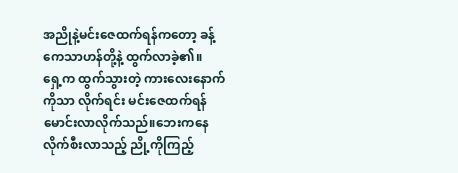အညိုနဲ့မင်းဇေထက်ရန်ကတော့ ခန့်ကေသာဟန်တို့နဲ့ ထွက်လာခဲ့၏။
ရှေ့က ထွက်သွားတဲ့ ကားလေးနောက်ကိုသာ လိုက်ရင်း မင်းဇေထက်ရန် မောင်းလာလိုက်သည်။ဘေးကနေ လိုက်စီးလာသည့် ညို့ကိုကြည့်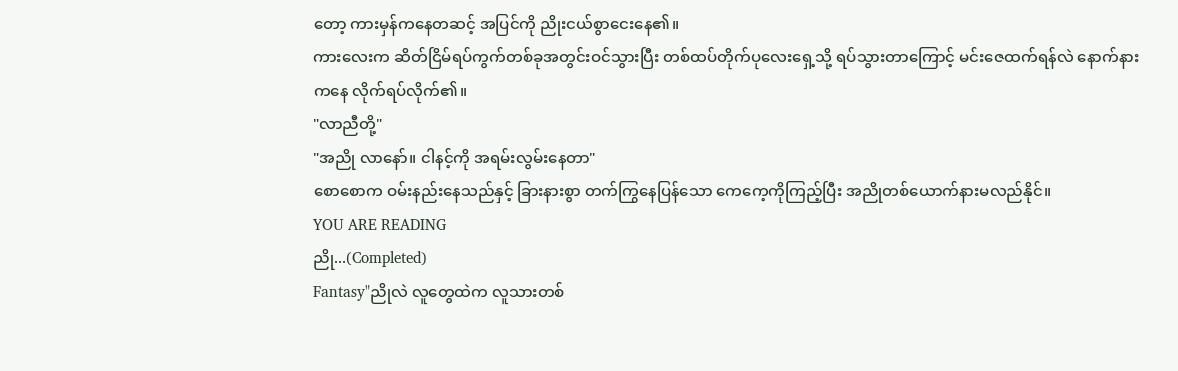တော့ ကားမှန်ကနေတဆင့် အပြင်ကို ညိုးငယ်စွာငေးနေ၏။
ကားလေးက ဆိတ်ငြိမ်ရပ်ကွက်တစ်ခုအတွင်းဝင်သွားပြီး တစ်ထပ်တိုက်ပုလေးရှေ့သို့ ရပ်သွားတာကြောင့် မင်းဇေထက်ရန်လဲ နောက်နားကနေ လိုက်ရပ်လိုက်၏။
"လာညီတို့"
"အညို လာနော်။ ငါနင့်ကို အရမ်းလွမ်းနေတာ"
စောစောက ဝမ်းနည်းနေသည်နှင့် ခြားနားစွာ တက်ကြွနေပြန်သော ကေကေ့ကိုကြည့်ပြီး အညိုတစ်ယောက်နားမလည်နိုင်။
YOU ARE READING
ညို...(Completed)
Fantasy"ညိုလဲ လူတွေထဲက လူသားတစ်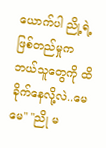ယောက်ပါ ညို့ရဲ့ ဖြစ်တည်မှုက ဘယ်သူတွေကို ထိခိုက်နေလို့လဲ..မေမေ" "ညို မ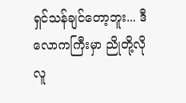ရှင်သန်ချင်တော့ဘူး... ဒီလောကကြီးမှာ ညိုတို့လိုလူ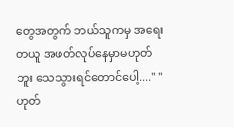တွေအတွက် ဘယ်သူကမှ အရေးတယူ အဖတ်လုပ်နေမှာမဟုတ်ဘူး သေသွားရင်တောင်ပေါ့...." "ဟုတ်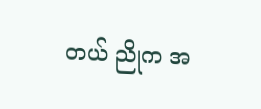တယ် ညိုက အ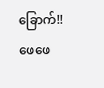ခြောက်!!ဖေဖေ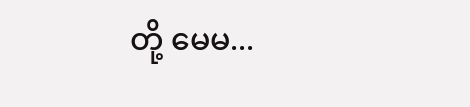တို့ မေမ...